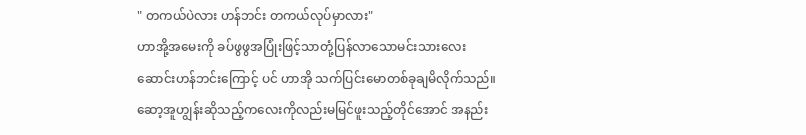" တကယ်ပဲလား ဟန်ဘင်း တကယ်လုပ်မှာလား"
ဟာအို့အမေးကို ခပ်ဖွဖွအပြုံးဖြင့်သာတုံ့ပြန်လာသောမင်းသားလေးဆောင်းဟန်ဘင်းကြောင့် ပင် ဟာအို သက်ပြင်းမောတစ်ခုချမိလိုက်သည်။ ဆော့အူဟျွန်းဆိုသည့်ကလေးကိုလည်းမမြင်ဖူးသည့်တိုင်အောင် အနည်း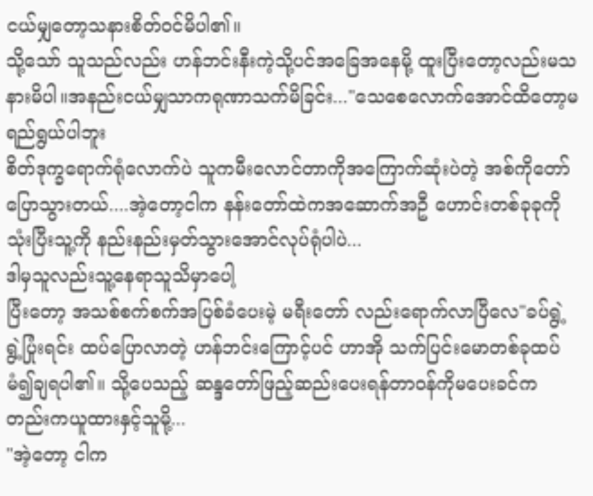ငယ်မျှတော့သနားစိတ်ဝင်မိပါ၏။
သို့သော် သူသည်လည်း ဟန်ဘင်းနီးကဲ့သို့ပင်အခြေအနေမို့ ထူးပြီးတော့လည်းမသနားမိပါ။အနည်းငယ်မျှသာကရုဏာသက်မိခြင်း..."သေစေလောက်အောင်ထိတော့မရည်ရွယ်ပါဘူး
စိတ်ဒုက္ခရောက်ရုံလောက်ပဲ သူကမီးလောင်တာကိုအကြောက်ဆုံးပဲတဲ့ အစ်ကိုတော်ပြောသွားတယ်....အဲ့တော့ငါက နန်းတော်ထဲကအဆောက်အဦ ဟောင်းတစ်ခုခုကို သုံးပြီးသူ့ကို နည်းနည်းမှတ်သွားအောင်လုပ်ရုံပါပဲ...
ဒါမှသူလည်းသူ့နေရာသူသိမှာပေါ့
ပြီးတော့ အသစ်စက်စက်အပြစ်ခံပေးမဲ့ မရီးတော် လည်းရောက်လာပြီလေ"ခပ်ရွဲ့ရွဲ့ပြုံးရင်း ထပ်ပြောလာတဲ့ ဟန်ဘင်းကြောင့်ပင် ဟာအို သက်ပြင်းမောတစ်ခုထပ်မံ၍ချရပါ၏။ သို့ပေသည့် ဆန္ဒတော်ဖြည့်ဆည်းပေးရန်တာဝန်ကိုမပေးခင်ကတည်းကယူထားနှင့်သူမို့...
"အဲ့တော့ ငါက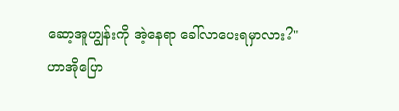ဆော့အူဟျွန်းကို အဲ့နေရာ ခေါ်လာပေးရမှာလား?"
ဟာအိုပြော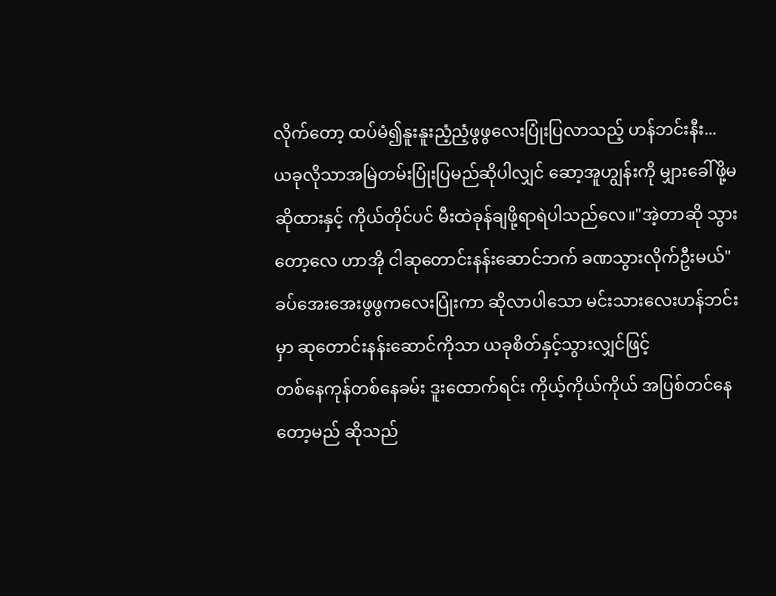လိုက်တော့ ထပ်မံ၍နူးနူးညံ့ညံ့ဖွဖွလေးပြုံးပြလာသည့် ဟန်ဘင်းနီး...
ယခုလိုသာအမြဲတမ်းပြုံးပြမည်ဆိုပါလျှင် ဆော့အူဟျွန်းကို မျှားခေါ်ဖို့မဆိုထားနှင့် ကိုယ်တိုင်ပင် မီးထဲခုန်ချဖို့ရာရဲပါသည်လေ။"အဲ့တာဆို သွားတော့လေ ဟာအို ငါဆုတောင်းနန်းဆောင်ဘက် ခဏသွားလိုက်ဦးမယ်"
ခပ်အေးအေးဖွဖွကလေးပြုံးကာ ဆိုလာပါသော မင်းသားလေးဟန်ဘင်းမှာ ဆုတောင်းနန်းဆောင်ကိုသာ ယခုစိတ်နှင့်သွားလျှင်ဖြင့်
တစ်နေကုန်တစ်နေခမ်း ဒူးထောက်ရင်း ကိုယ့်ကိုယ်ကိုယ် အပြစ်တင်နေတော့မည် ဆိုသည်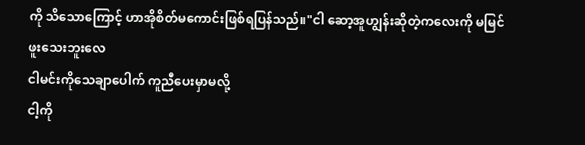ကို သိသောကြောင့် ဟာအိုစိတ်မကောင်းဖြစ်ရပြန်သည်။"ငါ ဆော့အူဟျွန်းဆိုတဲ့ကလေးကို မမြင်ဖူးသေးဘူးလေ
ငါမင်းကိုသေချာပေါက် ကူညီပေးမှာမလို့
ငါ့ကို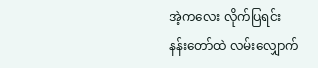အဲ့ကလေး လိုက်ပြရင်း
နန်းတော်ထဲ လမ်းလျှောက်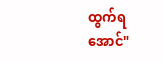ထွက်ရအောင်"